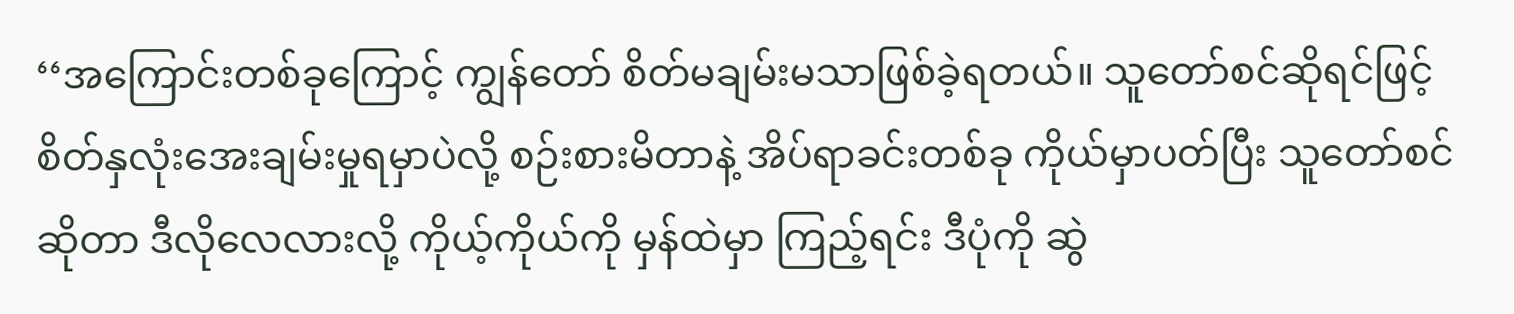‘‘အကြောင်းတစ်ခုကြောင့် ကျွန်တော် စိတ်မချမ်းမသာဖြစ်ခဲ့ရတယ်။ သူတော်စင်ဆိုရင်ဖြင့် စိတ်နှလုံးအေးချမ်းမှုရမှာပဲလို့ စဉ်းစားမိတာနဲ့ အိပ်ရာခင်းတစ်ခု ကိုယ်မှာပတ်ပြီး သူတော်စင်ဆိုတာ ဒီလိုလေလားလို့ ကိုယ့်ကိုယ်ကို မှန်ထဲမှာ ကြည့်ရင်း ဒီပုံကို ဆွဲ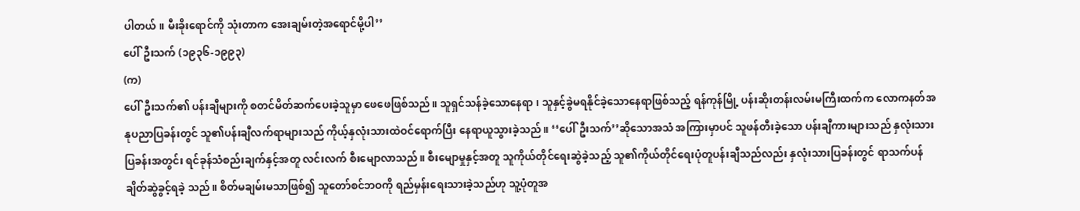ပါတယ်။ မီးခိုးရောင်ကို သုံးတာက အေးချမ်းတဲ့အရောင်မို့ပါ’’
ပေါ်ဦးသက် (၁၉၃၆-၁၉၉၃)
(က)
ပေါ်ဦးသက်၏ ပန်းချီများကို စတင်မိတ်ဆက်ပေးခဲ့သူမှာ ဖေဖေဖြစ်သည်။ သူရှင်သန်ခဲ့သောနေရာ၊ သူနှင့်ခွဲမရနိုင်ခဲ့သောနေရာဖြစ်သည့် ရန်ကုန်မြို့ ပန်းဆိုးတန်းလမ်းမကြီးထက်က လောကနတ်အနုပညာပြခန်းတွင် သူ၏ပန်းချီလက်ရာများသည် ကိုယ့်နှလုံးသားထဲဝင်ရောက်ပြီး နေရာယူသွားခဲ့သည်။ ‘‘ပေါ်ဦးသက်’’ဆိုသောအသံ အကြားမှာပင် သူဖန်တီးခဲ့သော ပန်းချီကားများသည် နှလုံးသားပြခန်းအတွင်း ရင်ခုန်သံစည်းချက်နှင့်အတူ လင်းလက် စီးမျောလာသည်။ စီးမျောမှုနှင့်အတူ သူကိုယ်တိုင်ရေးဆွဲခဲ့သည့် သူ၏ကိုယ်တိုင်ရေးပုံတူပန်းချီသည်လည်း နှလုံးသားပြခန်းတွင် ရာသက်ပန်ချိတ်ဆွဲခွင့်ရခဲ့ သည်။ စိတ်မချမ်းမသာဖြစ်၍ သူတော်စင်ဘဝကို ရည်မှန်းရေးသားခဲ့သည်ဟု သူ့ပုံတူအ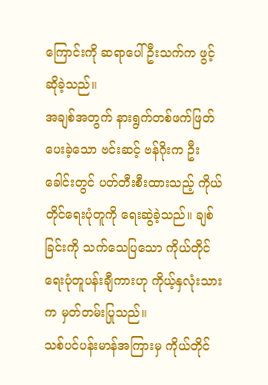ကြောင်းကို ဆရာပေါ်ဦးသက်က ဖွင့်ဆိုခဲ့သည်။
အချစ်အတွက် နားရွက်တစ်ဖက်ဖြတ်ပေးခဲ့သော ဗင်းဆင့် ဗန်ဂိုးက ဦးခေါင်းတွင် ပတ်တီးစီးထားသည့် ကိုယ်တိုင်ရေးပုံတူကို ရေးဆွဲခဲ့သည်။ ချစ်ခြင်းကို သက်သေပြသော ကိုယ်တိုင်ရေးပုံတူပန်းချီကားဟု ကိုယ့်နှလုံးသားက မှတ်တမ်းပြုသည်။
သစ်ပင်ပန်းမာန်အကြားမှ ကိုယ်တိုင်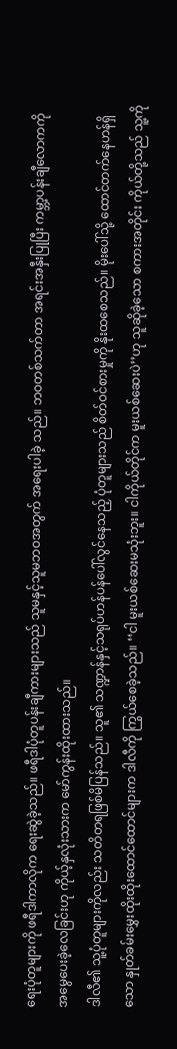ရေးပုံတူများကို ဖရီဒါကာလိုက ရေးဆွဲခဲ့သည်။ ဖရီဒါပုံတူပန်းချီကားများသည် သူမနှင့်သူမဘဝအတွက် အရေးပါခဲ့ သည်။ ဘဝတစ်သက်တာ အရင်းအနှီးပြုပြီး ကမ္ဘာ့ပန်းချီလောကကို အမွေပေးခဲ့လေခြင်းဟု ကိုယ့်နှလုံးသားက မော်ကွန်းထိုးထားသည်။
ဒါလီ၏ သူ့ပုံတူများကိုလည်း သတိတရဖြစ်မိပြန်သည်။ သူ၏ သဏ္ဍာန်နှင့်သရုပ်ဟန်ပန်ပေါ်လွင်နေသည့် ပုံတူများသည် စိတ်ဝင်စားမှုကို နိုးထစေသည်။ မိုးပေါ်သို့ ထောင်တက်နေဟန်ရှိသော နှုတ်ခမ်းမွှေးထိုးထိုးထောင်ထောင်များက ဒါလီကို ကြွယ်စေခဲ့သည်။ ‘‘ငါ မူးယစ်ဆေးမသုံးဘူး။ ငါကိုယ်တိုင်က မူးယစ်ဆေးပဲ’’ဟု သူဆိုခဲ့သော စကားအတိုင်း ကိုယ်တို့သည် သူ့ကို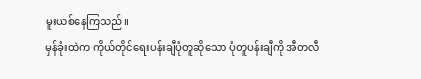မူးယစ်နေကြသည်။
မှန်ခုံးထဲက ကိုယ်တိုင်ရေးပန်းချီပုံတူဆိုသော ပုံတူပန်းချီကို အီတလီ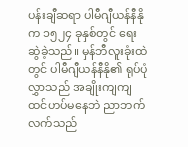ပန်းချီဆရာ ပါမီဂျီယန်နီနိုက ၁၅၂၄ ခုနှစ်တွင် ရေးဆွဲခဲ့သည်။ မှန်ဘီလူးခုံးထဲတွင် ပါမီဂျီယန်နီနို၏ ရုပ်ပုံလွှာသည် အချိုးကျကျ ထင်ဟပ်မနေဘဲ ညာဘက်လက်သည်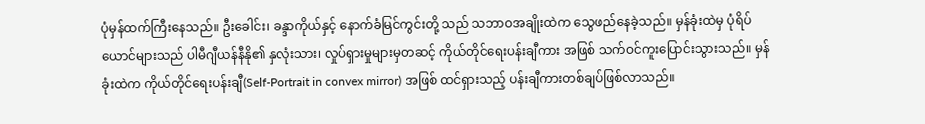ပုံမှန်ထက်ကြီးနေသည်။ ဦးခေါင်း၊ ခန္ဒာကိုယ်နှင့် နောက်ခံမြင်ကွင်းတို့ သည် သဘာဝအချိုးထဲက သွေဖည်နေခဲ့သည်။ မှန်ခုံးထဲမှ ပုံရိပ်ယောင်များသည် ပါမီဂျီယန်နီနို၏ နှလုံးသား၊ လှုပ်ရှားမှုများမှတဆင့် ကိုယ်တိုင်ရေးပန်းချီကား အဖြစ် သက်ဝင်ကူးပြောင်းသွားသည်။ မှန်ခုံးထဲက ကိုယ်တိုင်ရေးပန်းချီ(Self-Portrait in convex mirror) အဖြစ် ထင်ရှားသည့် ပန်းချီကားတစ်ချပ်ဖြစ်လာသည်။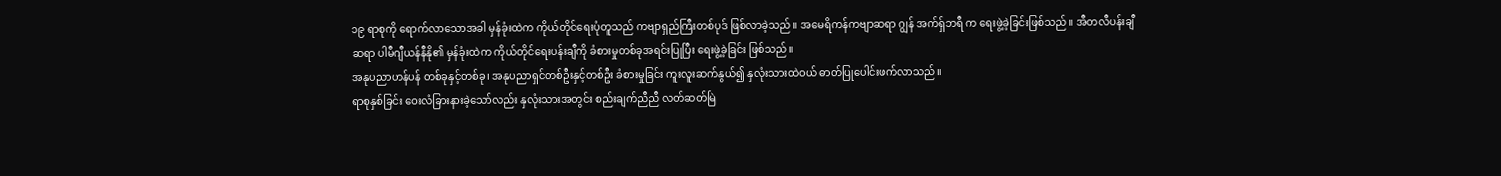၁၉ ရာစုကို ရောက်လာသောအခါ မှန်ခုံးထဲက ကိုယ်တိုင်ရေးပုံတူသည် ကဗျာရှည်ကြီးတစ်ပုဒ် ဖြစ်လာခဲ့သည်။ အမေရိကန်ကဗျာဆရာ ဂျွန် အက်ရှ်ဘရီ က ရေးဖွဲ့ခဲ့ခြင်းဖြစ်သည်။ အီတလီပန်းချီဆရာ ပါမီဂျီယန်နီနို၏ မှန်ခုံးထဲက ကိုယ်တိုင်ရေးပန်းချီကို ခံစားမှုတစ်ခုအရင်းပြုပြီး ရေးဖွဲ့ခဲ့ခြင်း ဖြစ်သည်။
အနုပညာဟန်ပန် တစ်ခုနှင့်တစ်ခု၊ အနုပညာရှင်တစ်ဦးနှင့်တစ်ဦး ခံစားမှုခြင်း ကူးလူးဆက်နွယ်၍ နှလုံးသားထဲဝယ် ဓာတ်ပြုပေါင်းဖက်လာသည်။
ရာစုနှစ်ခြင်း ဝေးလံခြားနားခဲ့သော်လည်း နှလုံးသားအတွင်း စည်းချက်ညီညီ လတ်ဆတ်မြဲ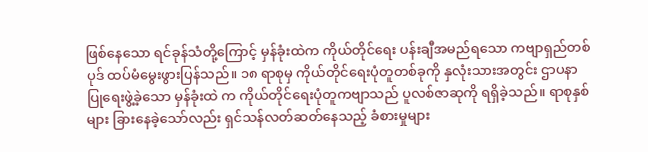ဖြစ်နေသော ရင်ခုန်သံတို့ကြောင့် မှန်ခုံးထဲက ကိုယ်တိုင်ရေး ပန်းချီအမည်ရသော ကဗျာရှည်တစ်ပုဒ် ထပ်မံမွေးဖွားပြန်သည်။ ၁၈ ရာစုမှ ကိုယ်တိုင်ရေးပုံတူတစ်ခုကို နှလုံးသားအတွင်း ဌာပနာပြုရေးဖွဲ့ခဲ့သော မှန်ခုံးထဲ က ကိုယ်တိုင်ရေးပုံတူကဗျာသည် ပူလစ်ဇာဆုကို ရရှိခဲ့သည်။ ရာစုနှစ်များ ခြားနေခဲ့သော်လည်း ရှင်သန်လတ်ဆတ်နေသည့် ခံစားမှုများ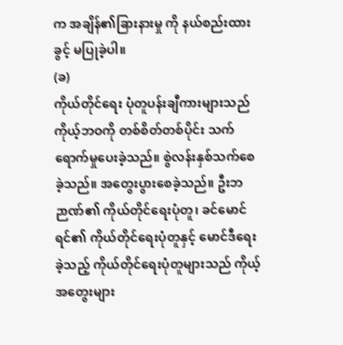က အချိန်၏ခြားနားမှု ကို နယ်စည်းထားခွင့် မပြုခဲ့ပါ။
(ခ)
ကိုယ်တိုင်ရေး ပုံတူပန်းချီကားများသည် ကိုယ့်ဘဝကို တစ်စိတ်တစ်ပိုင်း သက်ရောက်မှုပေးခဲ့သည်။ စွဲလန်းနှစ်သက်စေခဲ့သည်။ အတွေးပွားစေခဲ့သည်။ ဦးဘဉာဏ်၏ ကိုယ်တိုင်ရေးပုံတူ၊ ခင်မောင်ရင်၏ ကိုယ်တိုင်ရေးပုံတူနှင့် မောင်ဒီရေးခဲ့သည့် ကိုယ်တိုင်ရေးပုံတူများသည် ကိုယ့်အတွေးများ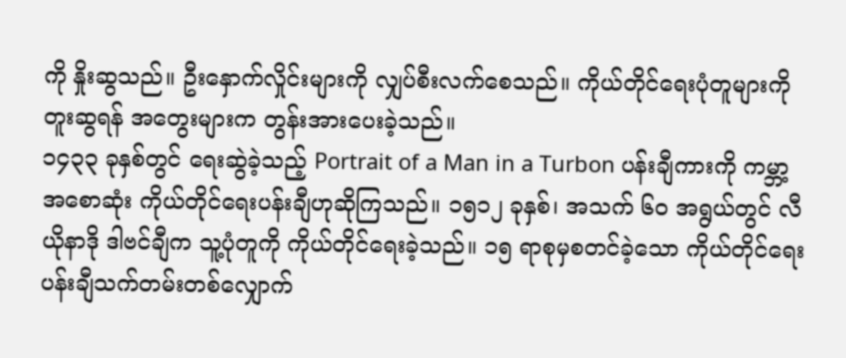ကို နှိုးဆွသည်။ ဦးနှောက်လှိုင်းများကို လျှပ်စီးလက်စေသည်။ ကိုယ်တိုင်ရေးပုံတူများကို တူးဆွရန် အတွေးများက တွန်းအားပေးခဲ့သည်။
၁၄၃၃ ခုနှစ်တွင် ရေးဆွဲခဲ့သည့် Portrait of a Man in a Turbon ပန်းချီကားကို ကမ္ဘာ့အစောဆုံး ကိုယ်တိုင်ရေးပန်းချီဟုဆိုကြသည်။ ၁၅၁၂ ခုနှစ်၊ အသက် ၆ဝ အရွယ်တွင် လီယိုနာဒို ဒါဗင်ချီက သူ့ပုံတူကို ကိုယ်တိုင်ရေးခဲ့သည်။ ၁၅ ရာစုမှစတင်ခဲ့သော ကိုယ်တိုင်ရေးပန်းချီသက်တမ်းတစ်လျှောက်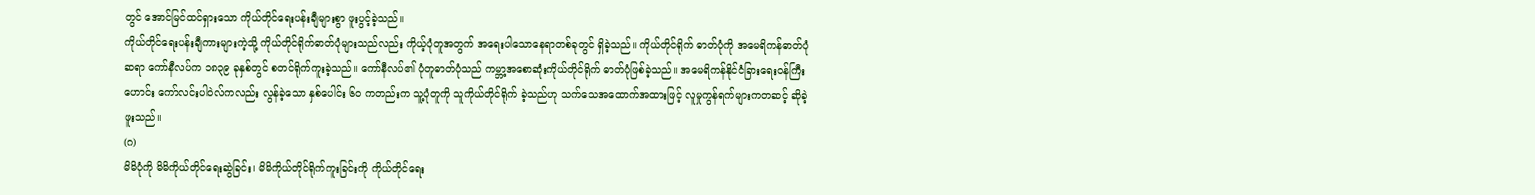တွင် အောင်မြင်ထင်ရှားသော ကိုယ်တိုင်ရေးပန်းချီများစွာ ဖူးပွင့်ခဲ့သည်။
ကိုယ်တိုင်ရေးပန်းချီကားများကဲ့သို့ ကိုယ်တိုင်ရိုက်ဓာတ်ပုံများသည်လည်း ကိုယ့်ပုံတူအတွက် အရေးပါသောနေရာတစ်ခုတွင် ရှိခဲ့သည်။ ကိုယ်တိုင်ရိုက် ဓာတ်ပုံကို အမေရိကန်ဓာတ်ပုံဆရာ ကော်နီလပ်က ၁၈၃၉ ခုနှစ်တွင် စတင်ရိုက်ကူးခဲ့သည်။ ကော်နီလပ်၏ ပုံတူဓာတ်ပုံသည် ကမ္ဘာ့အစောဆုံးကိုယ်တိုင်ရိုက် ဓာတ်ပုံဖြစ်ခဲ့သည်။ အမေရိကန်နိုင်ငံခြားရေးဝန်ကြီးဟောင်း ကော်လင်းပါဝဲလ်ကလည်း လွန်ခဲ့သော နှစ်ပေါင်း ၆ဝ ကတည်းက သူ့ပုံတူကို သူကိုယ်တိုင်ရိုက် ခဲ့သည်ဟု သက်သေအထောက်အထားဖြင့် လူမှုကွန်ရက်များကတဆင့် ဆိုခဲ့ဖူးသည်။
(ဂ)
မိမိပုံကို မိမိကိုယ်တိုင်ရေးဆွဲခြင်း၊ မိမိကိုယ်တိုင်ရိုက်ကူးခြင်းကို ကိုယ်တိုင်ရေး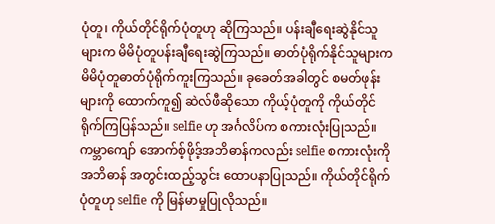ပုံတူ၊ ကိုယ်တိုင်ရိုက်ပုံတူဟု ဆိုကြသည်။ ပန်းချီရေးဆွဲနိုင်သူများက မိမိပုံတူပန်းချီရေးဆွဲကြသည်။ ဓာတ်ပုံရိုက်နိုင်သူများက မိမိပုံတူဓာတ်ပုံရိုက်ကူးကြသည်။ ခုခေတ်အခါတွင် စမတ်ဖုန်းများကို ထောက်ကူ၍ ဆဲလ်ဖီဆိုသော ကိုယ့်ပုံတူကို ကိုယ်တိုင်ရိုက်ကြပြန်သည်။ selfie ဟု အင်္ဂလိပ်က စကားလုံးပြုသည်။ ကမ္ဘာကျော် အောက်စ့်ဖိုဒ့်အဘိဓာန်ကလည်း selfie စကားလုံးကို အဘိဓာန် အတွင်းထည့်သွင်း ထောပနာပြုသည်။ ကိုယ်တိုင်ရိုက်ပုံတူဟု selfie ကို မြန်မာမှုပြုလိုသည်။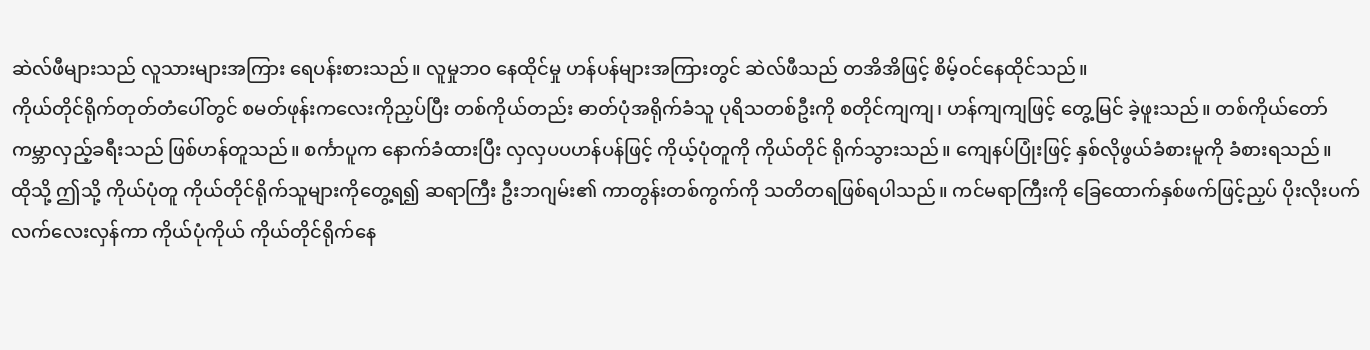ဆဲလ်ဖီများသည် လူသားများအကြား ရေပန်းစားသည်။ လူမှုဘဝ နေထိုင်မှု ဟန်ပန်များအကြားတွင် ဆဲလ်ဖီသည် တအိအိဖြင့် စိမ့်ဝင်နေထိုင်သည်။
ကိုယ်တိုင်ရိုက်တုတ်တံပေါ်တွင် စမတ်ဖုန်းကလေးကိုညှပ်ပြီး တစ်ကိုယ်တည်း ဓာတ်ပုံအရိုက်ခံသူ ပုရိသတစ်ဦးကို စတိုင်ကျကျ၊ ဟန်ကျကျဖြင့် တွေ့မြင် ခဲ့ဖူးသည်။ တစ်ကိုယ်တော် ကမ္ဘာလှည့်ခရီးသည် ဖြစ်ဟန်တူသည်။ စင်္ကာပူက နောက်ခံထားပြီး လှလှပပဟန်ပန်ဖြင့် ကိုယ့်ပုံတူကို ကိုယ်တိုင် ရိုက်သွားသည်။ ကျေနပ်ပြုံးဖြင့် နှစ်လိုဖွယ်ခံစားမူကို ခံစားရသည်။
ထိုသို့ ဤသို့ ကိုယ်ပုံတူ ကိုယ်တိုင်ရိုက်သူများကိုတွေ့ရ၍ ဆရာကြီး ဦးဘဂျမ်း၏ ကာတွန်းတစ်ကွက်ကို သတိတရဖြစ်ရပါသည်။ ကင်မရာကြီးကို ခြေထောက်နှစ်ဖက်ဖြင့်ညှပ် ပိုးလိုးပက်လက်လေးလှန်ကာ ကိုယ်ပုံကိုယ် ကိုယ်တိုင်ရိုက်နေ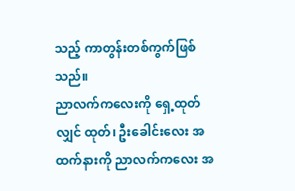သည့် ကာတွန်းတစ်ကွက်ဖြစ်သည်။
ညာလက်ကလေးကို ရှေ့ထုတ်လျှင် ထုတ်၊ ဦးခေါင်းလေး အထက်နားကို ညာလက်ကလေး အ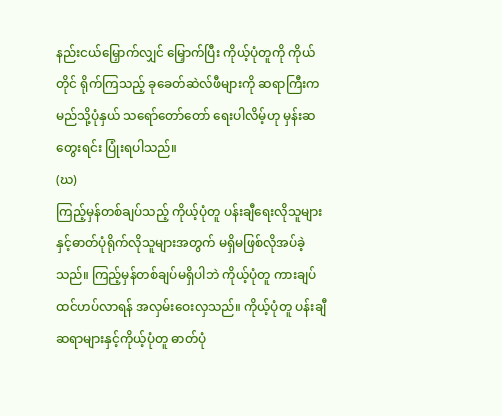နည်းငယ်မြှောက်လျှင် မြှောက်ပြီး ကိုယ့်ပုံတူကို ကိုယ်တိုင် ရိုက်ကြသည့် ခုခေတ်ဆဲလ်ဖီများကို ဆရာကြီးက မည်သို့ပုံနှယ် သရော်တော်တော် ရေးပါလိမ့်ဟု မှန်းဆတွေးရင်း ပြုံးရပါသည်။
(ဃ)
ကြည့်မှန်တစ်ချပ်သည့် ကိုယ့်ပုံတူ ပန်းချီရေးလိုသူများနှင့်ဓာတ်ပုံရိုက်လိုသူများအတွက် မရှိမဖြစ်လိုအပ်ခဲ့သည်။ ကြည့်မှန်တစ်ချပ်မရှိပါဘဲ ကိုယ့်ပုံတူ ကားချပ် ထင်ဟပ်လာရန် အလှမ်းဝေးလှသည်။ ကိုယ့်ပုံတူ ပန်းချီဆရာများနှင့်ကိုယ့်ပုံတူ ဓာတ်ပုံ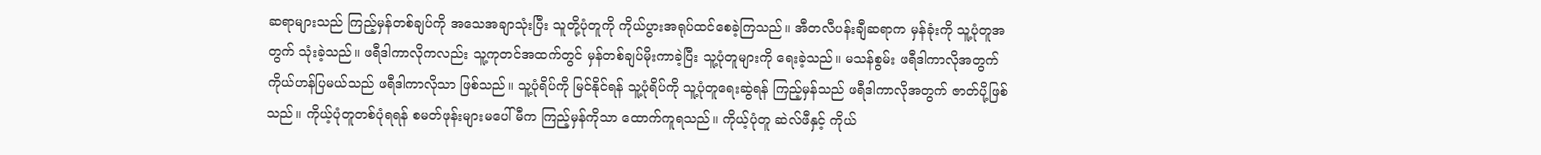ဆရာများသည် ကြည့်မှန်တစ်ချပ်ကို အသေအချာသုံးပြီး သူတို့ပုံတူကို ကိုယ်ပွားအရုပ်ထင်စေခဲ့ကြသည်။ အီတလီပန်းချီဆရာက မှန်ခုံးကို သူ့ပုံတူအတွက် သုံးခဲ့သည်။ ဖရီဒါကာလိုကလည်း သူ့ကုတင်အထက်တွင် မှန်တစ်ချပ်မိုးကာခဲ့ပြီး သူ့ပုံတူများကို ရေးခဲ့သည်။ မသန်စွမ်း ဖရီဒါကာလိုအတွက် ကိုယ်ဟန်ပြမယ်သည် ဖရီဒါကာလိုသာ ဖြစ်သည်။ သူ့ပုံရိပ်ကို မြင်နိုင်ရန် သူ့ပုံရိပ်ကို သူ့ပုံတူရေးဆွဲရန် ကြည့်မှန်သည် ဖရီဒါကာလိုအတွက် ဇာတ်ပို့ဖြစ်သည်။ ကိုယ့်ပုံတူတစ်ပုံရရန် စမတ်ဖုန်းများမပေါ်မီက ကြည့်မှန်ကိုသာ ထောက်ကူရသည်။ ကိုယ့်ပုံတူ ဆဲလ်ဖီနှင့် ကိုယ်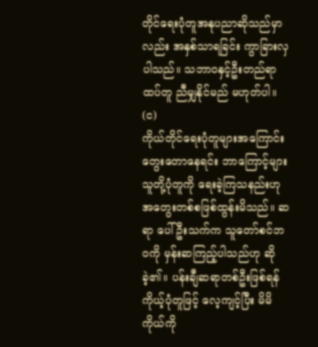တိုင်ရေးပုံတူအနုပညာဆိုသည်မှာလည်း အနှစ်သာရခြင်း ကွာခြားလှပါသည်။ သဘာဝနှင့်ဦးတည်ရာ ထပ်တူ ညီမျှနိုင်မည် မဟုတ်ပါ။
(င)
ကိုယ်တိုင်ရေးပုံတူများအကြောင်း တွေးတောနေရင်း ဘာကြောင့်များ သူတို့ပုံတူကို ရေးခဲ့ကြသနည်းဟု အတွေးတစ်စဖြစ်ထွန်းမိသည်။ ဆရာ ပေါ်ဦးသက်က သူတော်စင်ဘဝကို မှန်းဆကြည့်ပါသည်ဟု ဆိုခဲ့၏။ ပန်းချီဆရာတစ်ဦးဖြစ်ရန် ကိုယ့်ပုံတူဖြင့် လေ့ကျင့်ပြီး မိမိကိုယ်ကို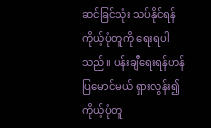ဆင်ခြင်သုံး သပ်နိုင်ရန် ကိုယ့်ပုံတူကို ရေးရပါသည်။ ပန်းချီရေးရန်ဟန်ပြမောင်မယ် ရှားလွန်း၍ ကိုယ့်ပုံတူ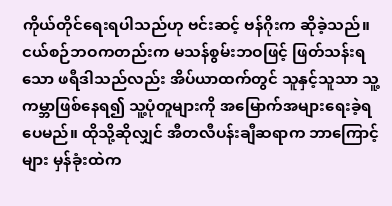ကိုယ်တိုင်ရေးရပါသည်ဟု ဗင်းဆင့် ဗန်ဂိုးက ဆိုခဲ့သည်။
ငယ်စဉ်ဘဝကတည်းက မသန်စွမ်းဘဝဖြင့် ဖြတ်သန်းရသော ဖရီဒါသည်လည်း အိပ်ယာထက်တွင် သူနှင့်သူသာ သူ့ကမ္ဘာဖြစ်နေရ၍ သူ့ပုံတူများကို အမြောက်အများရေးခဲ့ရပေမည်။ ထိုသို့ဆိုလျှင် အီတလီပန်းချီဆရာက ဘာကြောင့်များ မှန်ခုံးထဲက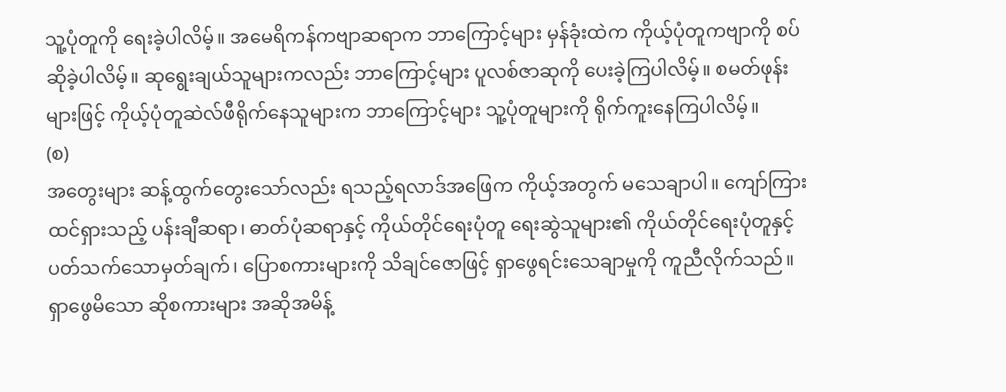သူ့ပုံတူကို ရေးခဲ့ပါလိမ့်။ အမေရိကန်ကဗျာဆရာက ဘာကြောင့်များ မှန်ခုံးထဲက ကိုယ့်ပုံတူကဗျာကို စပ်ဆိုခဲ့ပါလိမ့်။ ဆုရွေးချယ်သူများကလည်း ဘာကြောင့်များ ပူလစ်ဇာဆုကို ပေးခဲ့ကြပါလိမ့်။ စမတ်ဖုန်းများဖြင့် ကိုယ့်ပုံတူဆဲလ်ဖီရိုက်နေသူများက ဘာကြောင့်များ သူ့ပုံတူများကို ရိုက်ကူးနေကြပါလိမ့်။
(စ)
အတွေးများ ဆန့်ထွက်တွေးသော်လည်း ရသည့်ရလာဒ်အဖြေက ကိုယ့်အတွက် မသေချာပါ။ ကျော်ကြားထင်ရှားသည့် ပန်းချီဆရာ၊ ဓာတ်ပုံဆရာနှင့် ကိုယ်တိုင်ရေးပုံတူ ရေးဆွဲသူများ၏ ကိုယ်တိုင်ရေးပုံတူနှင့်ပတ်သက်သောမှတ်ချက်၊ ပြောစကားများကို သိချင်ဇောဖြင့် ရှာဖွေရင်းသေချာမှုကို ကူညီလိုက်သည်။ ရှာဖွေမိသော ဆိုစကားများ အဆိုအမိန့်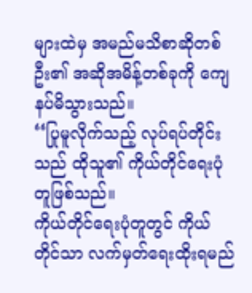များထဲမှ အမည်မသိစာဆိုတစ်ဦး၏ အဆိုအမိန့်တစ်ခုကို ကျေနပ်မိသွားသည်။
‘‘ပြုမူလိုက်သည့် လုပ်ရပ်တိုင်းသည် ထိုသူ၏ ကိုယ်တိုင်ရေးပုံတူဖြစ်သည်။
ကိုယ်တိုင်ရေးပုံတူတွင် ကိုယ်တိုင်သာ လက်မှတ်ရေးထိုးရမည်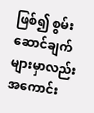ဖြစ်၍ စွမ်း ဆောင်ချက်များမှာလည်း အကောင်း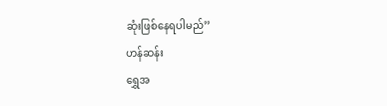ဆုံးဖြစ်နေရပါမည်’’
ဟန်ဆန်း
ရွှေအ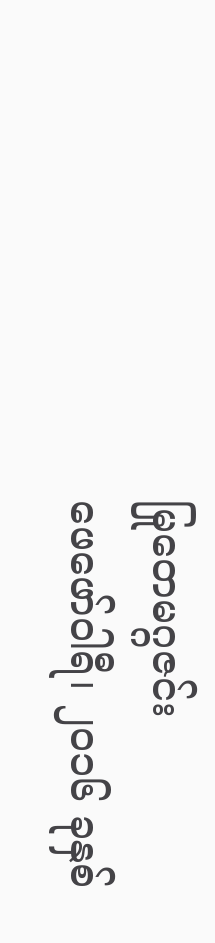မြုတေမဂ္ဂဇင်း
ဖေဖော်ဝါရီ၊ ၂ဝ၁၆ ခုနှစ်